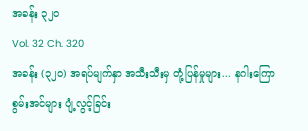အခန်း ၃၂၀
Vol. 32 Ch. 320
အခန်း (၃၂၀) အရပ်မျက်နှာ အသီးသီးမှ တုံ့ပြန်မှုများ... နဂါးကြော စွမ်းအင်များ ပျံ့လွင့်ခြင်း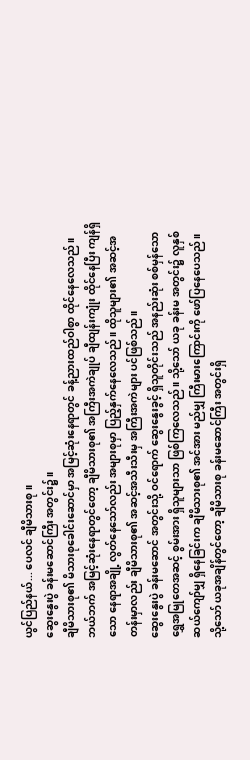ယွင်ပြည်နယ်... ပေလင် ချီမိသားစု။
ဆွေးနွေးပွဲ ခန်းမဆောင်ကြီး အတွင်း၌။
ချီမိသားစု၏ မိသားစုခေါင်းဆောင်မှာ အမြင့်ဆုံးနေရာတွင် ခန့်ညားထည်ဝါစွာ ထိုင်နေလေသည်။
ဘယ်ဘက် အမြင့်ဆုံးနေရာတွင်တော့ ချီမိသားစု၏ အကြီးအကဲချုပ် ချီထျန်းကျုံး ထိုင်နေပြီး ကျန်ရှိသော နေရာအချို့ လွတ်နေသော်လည်း အများစုမှာ ပြည့်နှက်နေလေသည်။ ထိုသူများ၏ အဆင့်အတန်းမှာလည်း ချီမိသားစု၏ အဆင့်အသီးသီးမှ အကြီးအကဲများ ပင်ဖြစ်သည်။
ဆွေးနွေးပွဲ ခန်းမဆောင် အတွင်းသို့ ဝင်ရောက် ဆွေးနွေးခွင့် ရှိသူတိုင်းသည် အနည်းဆုံး စစ်မှန်သော ရွှေအမြုတေအဆင့် စွမ်းအား ရှိသူများသာ ဖြစ်ကြလေသည်။ သို့သော် ယခု ခန်းမ အတွင်း၌ လူနှစ်ဆယ်ကျော်မျှ ရှိနေခြင်းက ချီမိသားစု၏ အင်အား မည်မျှ ကြီးမားကြောင်းကို ဖော်ပြနေပေသည်။
သို့သော် ယခုအချိန်တွင်တော့ ချီမိသားစု ခန်းမဆောင်ကြီး အတွင်းရှိ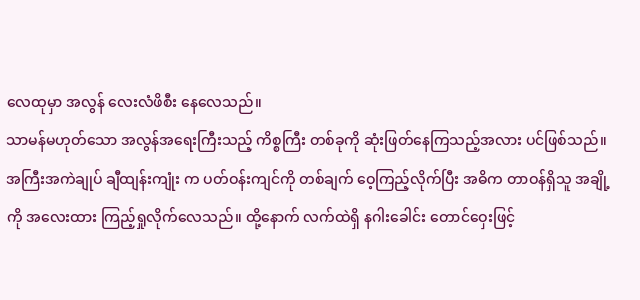လေထုမှာ အလွန် လေးလံဖိစီး နေလေသည်။
သာမန်မဟုတ်သော အလွန်အရေးကြီးသည့် ကိစ္စကြီး တစ်ခုကို ဆုံးဖြတ်နေကြသည့်အလား ပင်ဖြစ်သည်။
အကြီးအကဲချုပ် ချီထျန်းကျုံး က ပတ်ဝန်းကျင်ကို တစ်ချက် ဝေ့ကြည့်လိုက်ပြီး အဓိက တာဝန်ရှိသူ အချို့ကို အလေးထား ကြည့်ရှုလိုက်လေသည်။ ထို့နောက် လက်ထဲရှိ နဂါးခေါင်း တောင်ဝှေးဖြင့်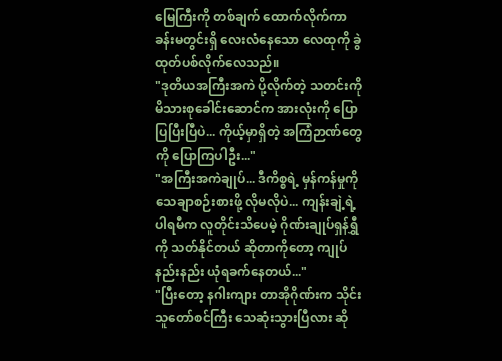မြေကြီးကို တစ်ချက် ထောက်လိုက်ကာ ခန်းမတွင်းရှိ လေးလံနေသော လေထုကို ခွဲထုတ်ပစ်လိုက်လေသည်။
"ဒုတိယအကြီးအကဲ ပို့လိုက်တဲ့ သတင်းကို မိသားစုခေါင်းဆောင်က အားလုံးကို ပြောပြပြီးပြီပဲ... ကိုယ့်မှာရှိတဲ့ အကြံဉာဏ်တွေကို ပြောကြပါဦး..."
"အကြီးအကဲချုပ်... ဒီကိစ္စရဲ့ မှန်ကန်မှုကို သေချာစဉ်းစားဖို့ လိုမလိုပဲ... ကျန်းချဲ့ရဲ့ ပါရမီက လူတိုင်းသိပေမဲ့ ဂိုဏ်းချုပ်ရှန်ရွှီကို သတ်နိုင်တယ် ဆိုတာကိုတော့ ကျုပ် နည်းနည်း ယုံရခက်နေတယ်..."
"ပြီးတော့ နဂါးကျား တာအိုဂိုဏ်းက သိုင်းသူတော်စင်ကြီး သေဆုံးသွားပြီလား ဆို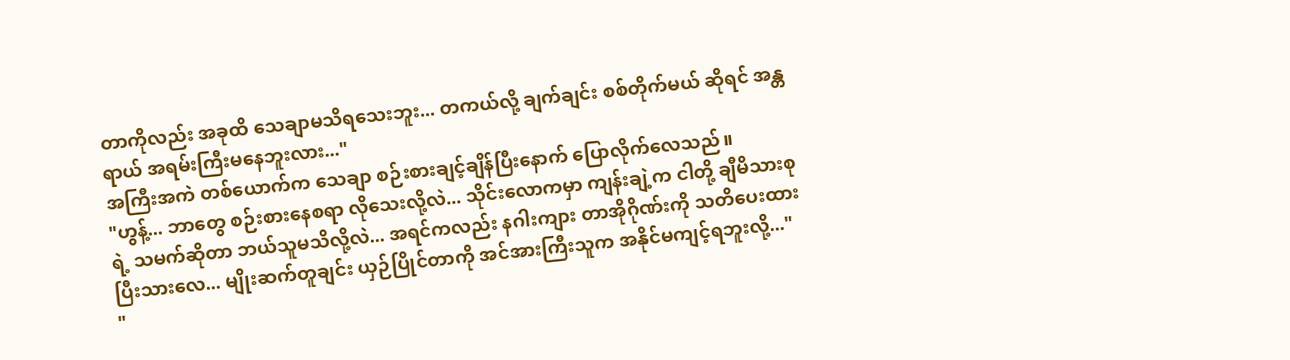တာကိုလည်း အခုထိ သေချာမသိရသေးဘူး... တကယ်လို့ ချက်ချင်း စစ်တိုက်မယ် ဆိုရင် အန္တရာယ် အရမ်းကြီးမနေဘူးလား..."
အကြီးအကဲ တစ်ယောက်က သေချာ စဉ်းစားချင့်ချိန်ပြီးနောက် ပြောလိုက်လေသည်။
"ဟွန့်... ဘာတွေ စဉ်းစားနေစရာ လိုသေးလို့လဲ... သိုင်းလောကမှာ ကျန်းချဲ့က ငါတို့ ချီမိသားစုရဲ့ သမက်ဆိုတာ ဘယ်သူမသိလို့လဲ... အရင်ကလည်း နဂါးကျား တာအိုဂိုဏ်းကို သတိပေးထားပြီးသားလေ... မျိုးဆက်တူချင်း ယှဉ်ပြိုင်တာကို အင်အားကြီးသူက အနိုင်မကျင့်ရဘူးလို့..."
"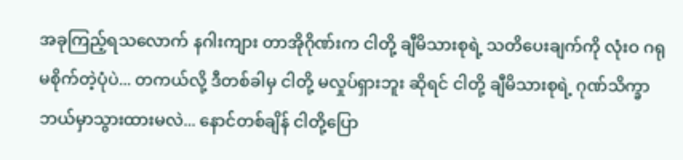အခုကြည့်ရသလောက် နဂါးကျား တာအိုဂိုဏ်းက ငါတို့ ချီမိသားစုရဲ့ သတိပေးချက်ကို လုံးဝ ဂရုမစိုက်တဲ့ပုံပဲ... တကယ်လို့ ဒီတစ်ခါမှ ငါတို့ မလှုပ်ရှားဘူး ဆိုရင် ငါတို့ ချီမိသားစုရဲ့ ဂုဏ်သိက္ခာ ဘယ်မှာသွားထားမလဲ... နောင်တစ်ချိန် ငါတို့ပြော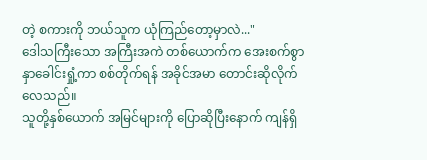တဲ့ စကားကို ဘယ်သူက ယုံကြည်တော့မှာလဲ..."
ဒေါသကြီးသော အကြီးအကဲ တစ်ယောက်က အေးစက်စွာ နှာခေါင်းရှုံ့ကာ စစ်တိုက်ရန် အခိုင်အမာ တောင်းဆိုလိုက်လေသည်။
သူတို့နှစ်ယောက် အမြင်များကို ပြောဆိုပြီးနောက် ကျန်ရှိ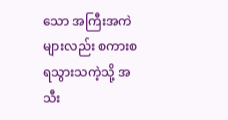သော အကြီးအကဲများလည်း စကားစရသွားသကဲ့သို့ အသီး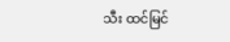သီး ထင်မြင်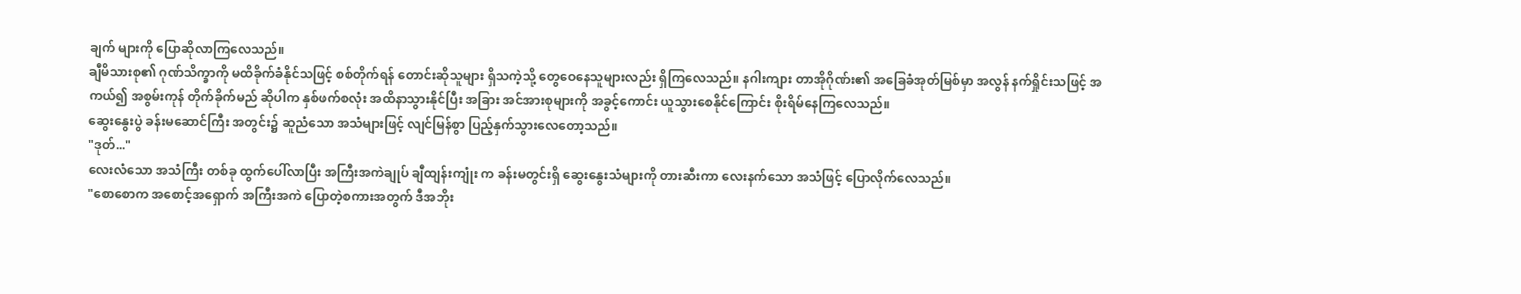ချက် များကို ပြောဆိုလာကြလေသည်။
ချီမိသားစု၏ ဂုဏ်သိက္ခာကို မထိခိုက်ခံနိုင်သဖြင့် စစ်တိုက်ရန် တောင်းဆိုသူများ ရှိသကဲ့သို့ တွေဝေနေသူများလည်း ရှိကြလေသည်။ နဂါးကျား တာအိုဂိုဏ်း၏ အခြေခံအုတ်မြစ်မှာ အလွန် နက်ရှိုင်းသဖြင့် အကယ်၍ အစွမ်းကုန် တိုက်ခိုက်မည် ဆိုပါက နှစ်ဖက်စလုံး အထိနာသွားနိုင်ပြီး အခြား အင်အားစုများကို အခွင့်ကောင်း ယူသွားစေနိုင်ကြောင်း စိုးရိမ်နေကြလေသည်။
ဆွေးနွေးပွဲ ခန်းမဆောင်ကြီး အတွင်း၌ ဆူညံသော အသံများဖြင့် လျင်မြန်စွာ ပြည့်နှက်သွားလေတော့သည်။
"ဒုတ်..."
လေးလံသော အသံကြီး တစ်ခု ထွက်ပေါ်လာပြီး အကြီးအကဲချုပ် ချီထျန်းကျုံး က ခန်းမတွင်းရှိ ဆွေးနွေးသံများကို တားဆီးကာ လေးနက်သော အသံဖြင့် ပြောလိုက်လေသည်။
"စောစောက အစောင့်အရှောက် အကြီးအကဲ ပြောတဲ့စကားအတွက် ဒီအဘိုး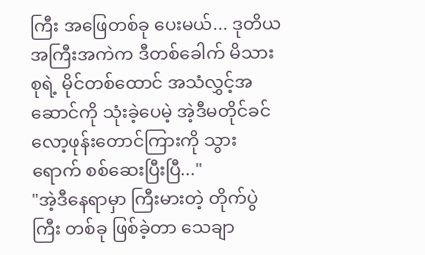ကြီး အဖြေတစ်ခု ပေးမယ်... ဒုတိယအကြီးအကဲက ဒီတစ်ခေါက် မိသားစုရဲ့ မိုင်တစ်ထောင် အသံလွှင့်အဆောင်ကို သုံးခဲ့ပေမဲ့ အဲ့ဒီမတိုင်ခင် လော့ဖုန်းတောင်ကြားကို သွားရောက် စစ်ဆေးပြီးပြီ..."
"အဲ့ဒီနေရာမှာ ကြီးမားတဲ့ တိုက်ပွဲကြီး တစ်ခု ဖြစ်ခဲ့တာ သေချာ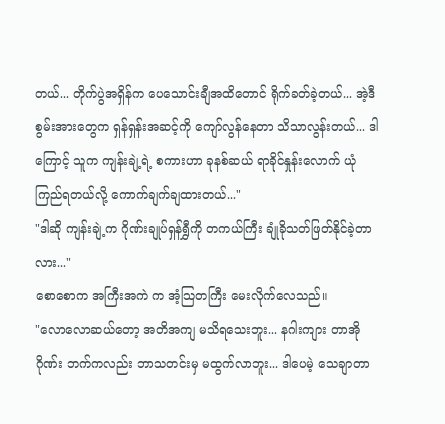တယ်... တိုက်ပွဲအရှိန်က ပေသောင်းချီအထိတောင် ရိုက်ခတ်ခဲ့တယ်... အဲ့ဒီ စွမ်းအားတွေက ရှန်ရှန်းအဆင့်ကို ကျော်လွန်နေတာ သိသာလွန်းတယ်... ဒါကြောင့် သူက ကျန်းချဲ့ရဲ့ စကားဟာ ခုနစ်ဆယ် ရာခိုင်နှုန်းလောက် ယုံကြည်ရတယ်လို့ ကောက်ချက်ချထားတယ်..."
"ဒါဆို ကျန်းချဲ့က ဂိုဏ်းချုပ်ရှန်ရွှီကို တကယ်ကြီး ချုံခိုသတ်ဖြတ်နိုင်ခဲ့တာလား..."
စောစောက အကြီးအကဲ က အံ့သြတကြီး မေးလိုက်လေသည်။
"လောလောဆယ်တော့ အတိအကျ မသိရသေးဘူး... နဂါးကျား တာအိုဂိုဏ်း ဘက်ကလည်း ဘာသတင်းမှ မထွက်လာဘူး... ဒါပေမဲ့ သေချာတာ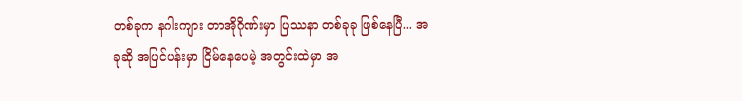တစ်ခုက နဂါးကျား တာအိုဂိုဏ်းမှာ ပြဿနာ တစ်ခုခု ဖြစ်နေပြီ... အခုဆို အပြင်ပန်းမှာ ငြိမ်နေပေမဲ့ အတွင်းထဲမှာ အ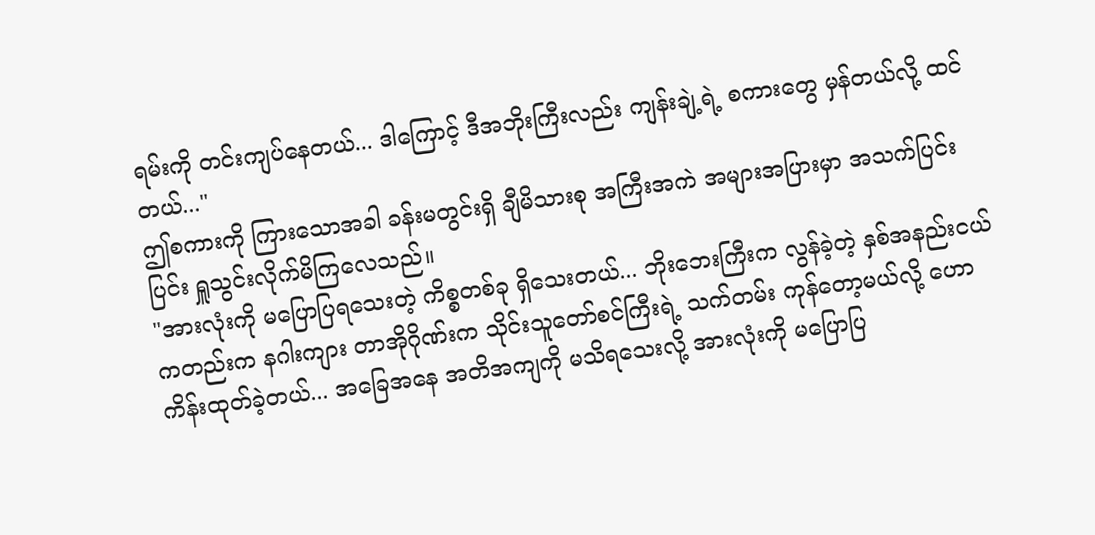ရမ်းကို တင်းကျပ်နေတယ်... ဒါကြောင့် ဒီအဘိုးကြီးလည်း ကျန်းချဲ့ရဲ့ စကားတွေ မှန်တယ်လို့ ထင်တယ်..."
ဤစကားကို ကြားသောအခါ ခန်းမတွင်းရှိ ချီမိသားစု အကြီးအကဲ အများအပြားမှာ အသက်ပြင်းပြင်း ရှူသွင်းလိုက်မိကြလေသည်။
"အားလုံးကို မပြောပြရသေးတဲ့ ကိစ္စတစ်ခု ရှိသေးတယ်... ဘိုးဘေးကြီးက လွန်ခဲ့တဲ့ နှစ်အနည်းငယ် ကတည်းက နဂါးကျား တာအိုဂိုဏ်းက သိုင်းသူတော်စင်ကြီးရဲ့ သက်တမ်း ကုန်တော့မယ်လို့ ဟောကိန်းထုတ်ခဲ့တယ်... အခြေအနေ အတိအကျကို မသိရသေးလို့ အားလုံးကို မပြောပြ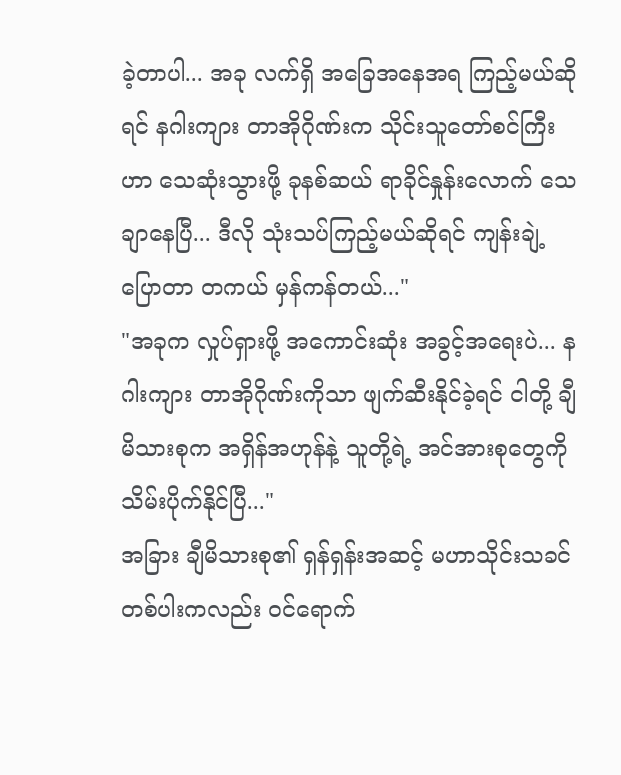ခဲ့တာပါ... အခု လက်ရှိ အခြေအနေအရ ကြည့်မယ်ဆိုရင် နဂါးကျား တာအိုဂိုဏ်းက သိုင်းသူတော်စင်ကြီးဟာ သေဆုံးသွားဖို့ ခုနစ်ဆယ် ရာခိုင်နှုန်းလောက် သေချာနေပြီ... ဒီလို သုံးသပ်ကြည့်မယ်ဆိုရင် ကျန်းချဲ့ ပြောတာ တကယ် မှန်ကန်တယ်..."
"အခုက လှုပ်ရှားဖို့ အကောင်းဆုံး အခွင့်အရေးပဲ... နဂါးကျား တာအိုဂိုဏ်းကိုသာ ဖျက်ဆီးနိုင်ခဲ့ရင် ငါတို့ ချီမိသားစုက အရှိန်အဟုန်နဲ့ သူတို့ရဲ့ အင်အားစုတွေကို သိမ်းပိုက်နိုင်ပြီ..."
အခြား ချီမိသားစု၏ ရှန်ရှန်းအဆင့် မဟာသိုင်းသခင် တစ်ပါးကလည်း ဝင်ရောက်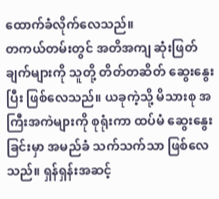ထောက်ခံလိုက်လေသည်။
တကယ်တမ်းတွင် အတိအကျ ဆုံးဖြတ်ချက်များကို သူတို့ တိတ်တဆိတ် ဆွေးနွေးပြီး ဖြစ်လေသည်။ ယခုကဲ့သို့ မိသားစု အကြီးအကဲများကို စုရုံးကာ ထပ်မံ ဆွေးနွေးခြင်းမှာ အမည်ခံ သက်သက်သာ ဖြစ်လေသည်။ ရှန်ရှန်းအဆင့်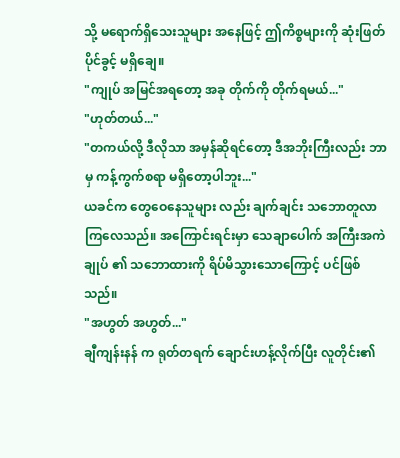သို့ မရောက်ရှိသေးသူများ အနေဖြင့် ဤကိစ္စများကို ဆုံးဖြတ်ပိုင်ခွင့် မရှိချေ။
"ကျုပ် အမြင်အရတော့ အခု တိုက်ကို တိုက်ရမယ်..."
"ဟုတ်တယ်..."
"တကယ်လို့ ဒီလိုသာ အမှန်ဆိုရင်တော့ ဒီအဘိုးကြီးလည်း ဘာမှ ကန့်ကွက်စရာ မရှိတော့ပါဘူး..."
ယခင်က တွေဝေနေသူများ လည်း ချက်ချင်း သဘောတူလာကြလေသည်။ အကြောင်းရင်းမှာ သေချာပေါက် အကြီးအကဲချုပ် ၏ သဘောထားကို ရိပ်မိသွားသောကြောင့် ပင်ဖြစ်သည်။
"အဟွတ် အဟွတ်..."
ချီကျန်းနန် က ရုတ်တရက် ချောင်းဟန့်လိုက်ပြီး လူတိုင်း၏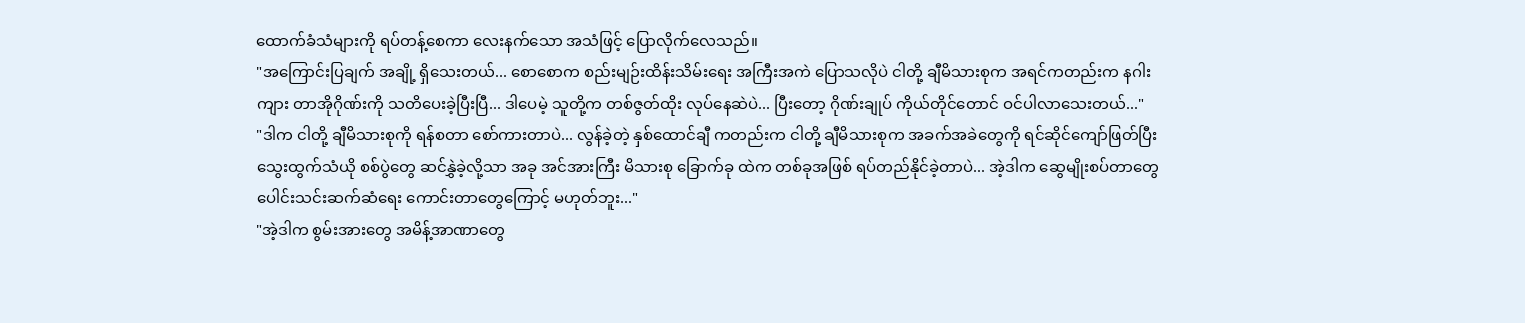ထောက်ခံသံများကို ရပ်တန့်စေကာ လေးနက်သော အသံဖြင့် ပြောလိုက်လေသည်။
"အကြောင်းပြချက် အချို့ ရှိသေးတယ်... စောစောက စည်းမျဉ်းထိန်းသိမ်းရေး အကြီးအကဲ ပြောသလိုပဲ ငါတို့ ချီမိသားစုက အရင်ကတည်းက နဂါးကျား တာအိုဂိုဏ်းကို သတိပေးခဲ့ပြီးပြီ... ဒါပေမဲ့ သူတို့က တစ်ဇွတ်ထိုး လုပ်နေဆဲပဲ... ပြီးတော့ ဂိုဏ်းချုပ် ကိုယ်တိုင်တောင် ဝင်ပါလာသေးတယ်..."
"ဒါက ငါတို့ ချီမိသားစုကို ရန်စတာ စော်ကားတာပဲ... လွန်ခဲ့တဲ့ နှစ်ထောင်ချီ ကတည်းက ငါတို့ ချီမိသားစုက အခက်အခဲတွေကို ရင်ဆိုင်ကျော်ဖြတ်ပြီး သွေးထွက်သံယို စစ်ပွဲတွေ ဆင်နွှဲခဲ့လို့သာ အခု အင်အားကြီး မိသားစု ခြောက်ခု ထဲက တစ်ခုအဖြစ် ရပ်တည်နိုင်ခဲ့တာပဲ... အဲ့ဒါက ဆွေမျိုးစပ်တာတွေ ပေါင်းသင်းဆက်ဆံရေး ကောင်းတာတွေကြောင့် မဟုတ်ဘူး..."
"အဲ့ဒါက စွမ်းအားတွေ အမိန့်အာဏာတွေ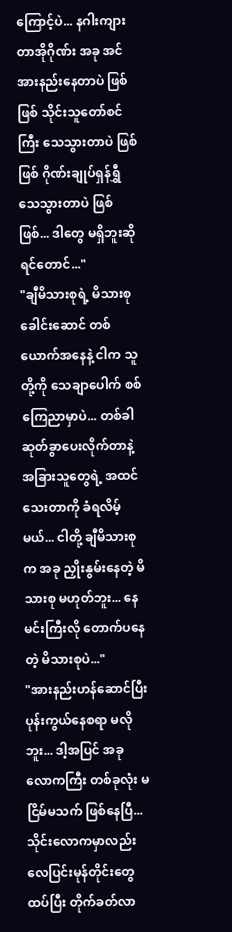ကြောင့်ပဲ... နဂါးကျား တာအိုဂိုဏ်း အခု အင်အားနည်းနေတာပဲ ဖြစ်ဖြစ် သိုင်းသူတော်စင်ကြီး သေသွားတာပဲ ဖြစ်ဖြစ် ဂိုဏ်းချုပ်ရှန်ရွှီ သေသွားတာပဲ ဖြစ်ဖြစ်... ဒါတွေ မရှိဘူးဆိုရင်တောင်..."
"ချီမိသားစုရဲ့ မိသားစုခေါင်းဆောင် တစ်ယောက်အနေနဲ့ ငါက သူတို့ကို သေချာပေါက် စစ်ကြေညာမှာပဲ... တစ်ခါ ဆုတ်ခွာပေးလိုက်တာနဲ့ အခြားသူတွေရဲ့ အထင်သေးတာကို ခံရလိမ့်မယ်... ငါတို့ ချီမိသားစုက အခု ညှိုးနွမ်းနေတဲ့ မိသားစု မဟုတ်ဘူး... နေမင်းကြီးလို တောက်ပနေတဲ့ မိသားစုပဲ..."
"အားနည်းဟန်ဆောင်ပြီး ပုန်းကွယ်နေစရာ မလိုဘူး... ဒါ့အပြင် အခု လောကကြီး တစ်ခုလုံး မငြိမ်မသက် ဖြစ်နေပြီ... သိုင်းလောကမှာလည်း လေပြင်းမုန်တိုင်းတွေ ထပ်ပြီး တိုက်ခတ်လာ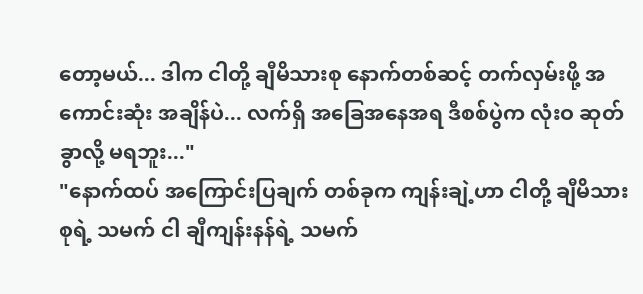တော့မယ်... ဒါက ငါတို့ ချီမိသားစု နောက်တစ်ဆင့် တက်လှမ်းဖို့ အကောင်းဆုံး အချိန်ပဲ... လက်ရှိ အခြေအနေအရ ဒီစစ်ပွဲက လုံးဝ ဆုတ်ခွာလို့ မရဘူး..."
"နောက်ထပ် အကြောင်းပြချက် တစ်ခုက ကျန်းချဲ့ဟာ ငါတို့ ချီမိသားစုရဲ့ သမက် ငါ ချီကျန်းနန်ရဲ့ သမက်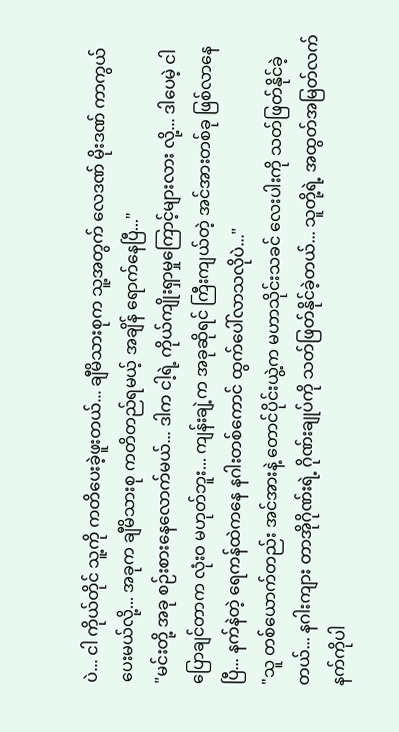ပဲ... ငါ ကိုယ်တိုင် သူ့ကို ကတိပေးခဲ့ဖူးတယ်... ချီမိသားစုက သူ့အတွက် လေဒဏ် မိုးဒဏ် ကာကွယ်ပေးမယ်လို့... အခုက ချီမိသားစု ကတိတည်ရမယ့် အချိန် ရောက်နေပြီ..."
"မင်းတို့ အခု စဉ်းစားနေလောက်မယ်... ဒါက ငါ့ရဲ့ ကိုယ်ကျိုးရှာမှုကြောင့်များလား လို့... ဒါပေမဲ့ ငါ ပြောချင်တာက လုံးဝ မဟုတ်ဘူး... ကျန်းချဲ့က အခုဆိုရင် ကြီးကျယ်တဲ့ အင်အားတစ်ခု ဖြစ်လာနေပြီ... နက်နဲတဲ့ ရေကန်ထဲကနေ နဂါးတစ်ကောင် ထွက်ပေါ်လာသလိုပဲ..."
"သူ တစ်ယောက်တည်း အင်အားနဲ့ တောင်ပိုင်းယွဲ့က မဟာသိုင်းသခင် လေးပါးကို သတ်ဖြတ်နိုင်ခဲ့တယ်... နဂါးကျား တာအိုဂိုဏ်းရဲ့ ဂိုဏ်းချုပ်ကို သတ်ဖြတ်နိုင်ခဲ့တယ်... သူတို့ရဲ့ အထွတ်အမြတ်လက်နက်ကိုပါ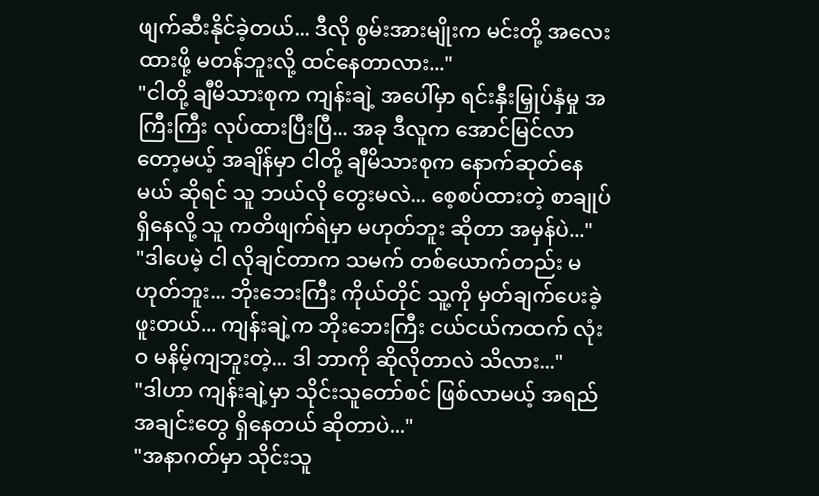ဖျက်ဆီးနိုင်ခဲ့တယ်... ဒီလို စွမ်းအားမျိုးက မင်းတို့ အလေးထားဖို့ မတန်ဘူးလို့ ထင်နေတာလား..."
"ငါတို့ ချီမိသားစုက ကျန်းချဲ့ အပေါ်မှာ ရင်းနှီးမြှုပ်နှံမှု အကြီးကြီး လုပ်ထားပြီးပြီ... အခု ဒီလူက အောင်မြင်လာတော့မယ့် အချိန်မှာ ငါတို့ ချီမိသားစုက နောက်ဆုတ်နေမယ် ဆိုရင် သူ ဘယ်လို တွေးမလဲ... စေ့စပ်ထားတဲ့ စာချုပ် ရှိနေလို့ သူ ကတိဖျက်ရဲမှာ မဟုတ်ဘူး ဆိုတာ အမှန်ပဲ..."
"ဒါပေမဲ့ ငါ လိုချင်တာက သမက် တစ်ယောက်တည်း မဟုတ်ဘူး... ဘိုးဘေးကြီး ကိုယ်တိုင် သူ့ကို မှတ်ချက်ပေးခဲ့ဖူးတယ်... ကျန်းချဲ့က ဘိုးဘေးကြီး ငယ်ငယ်ကထက် လုံးဝ မနိမ့်ကျဘူးတဲ့... ဒါ ဘာကို ဆိုလိုတာလဲ သိလား..."
"ဒါဟာ ကျန်းချဲ့မှာ သိုင်းသူတော်စင် ဖြစ်လာမယ့် အရည်အချင်းတွေ ရှိနေတယ် ဆိုတာပဲ..."
"အနာဂတ်မှာ သိုင်းသူ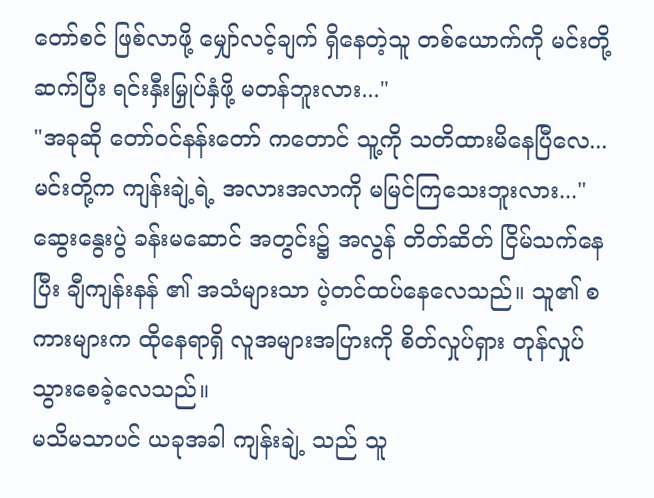တော်စင် ဖြစ်လာဖို့ မျှော်လင့်ချက် ရှိနေတဲ့သူ တစ်ယောက်ကို မင်းတို့ ဆက်ပြီး ရင်းနှီးမြှုပ်နှံဖို့ မတန်ဘူးလား..."
"အခုဆို တော်ဝင်နန်းတော် ကတောင် သူ့ကို သတိထားမိနေပြီလေ... မင်းတို့က ကျန်းချဲ့ရဲ့ အလားအလာကို မမြင်ကြသေးဘူးလား..."
ဆွေးနွေးပွဲ ခန်းမဆောင် အတွင်း၌ အလွန် တိတ်ဆိတ် ငြိမ်သက်နေပြီး ချီကျန်းနန် ၏ အသံများသာ ပဲ့တင်ထပ်နေလေသည်။ သူ၏ စကားများက ထိုနေရာရှိ လူအများအပြားကို စိတ်လှုပ်ရှား တုန်လှုပ် သွားစေခဲ့လေသည်။
မသိမသာပင် ယခုအခါ ကျန်းချဲ့ သည် သူ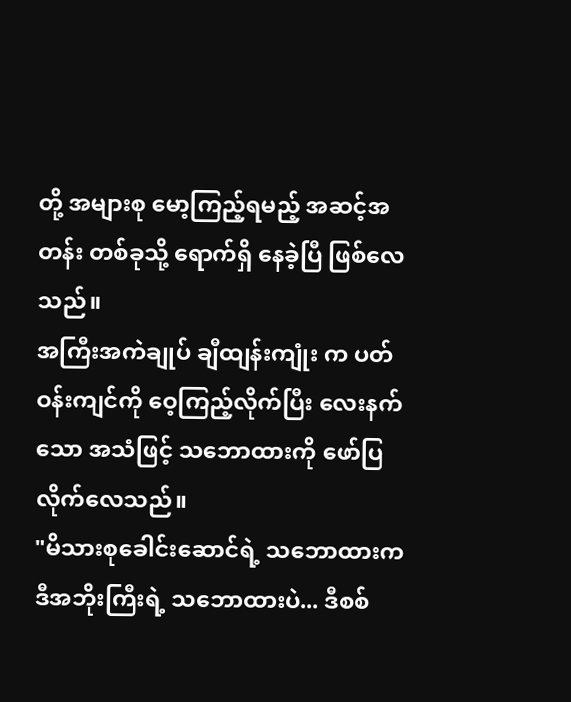တို့ အများစု မော့ကြည့်ရမည့် အဆင့်အတန်း တစ်ခုသို့ ရောက်ရှိ နေခဲ့ပြီ ဖြစ်လေသည်။
အကြီးအကဲချုပ် ချီထျန်းကျုံး က ပတ်ဝန်းကျင်ကို ဝေ့ကြည့်လိုက်ပြီး လေးနက်သော အသံဖြင့် သဘောထားကို ဖော်ပြလိုက်လေသည်။
"မိသားစုခေါင်းဆောင်ရဲ့ သဘောထားက ဒီအဘိုးကြီးရဲ့ သဘောထားပဲ... ဒီစစ်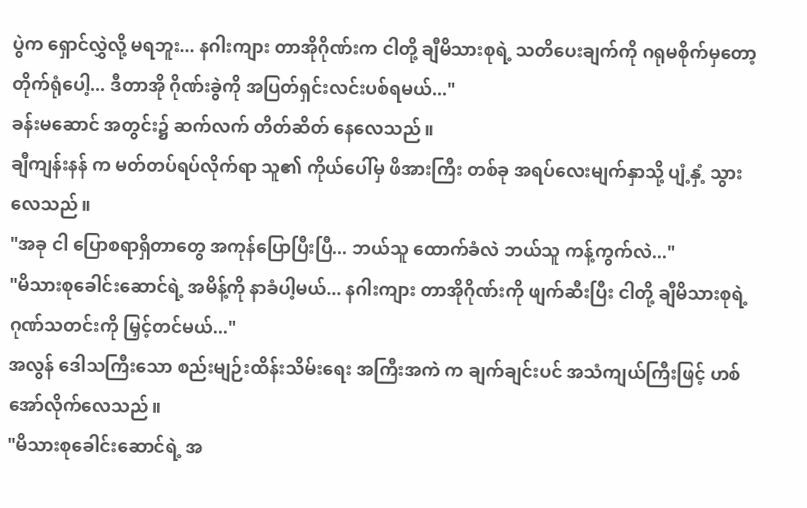ပွဲက ရှောင်လွှဲလို့ မရဘူး... နဂါးကျား တာအိုဂိုဏ်းက ငါတို့ ချီမိသားစုရဲ့ သတိပေးချက်ကို ဂရုမစိုက်မှတော့ တိုက်ရုံပေါ့... ဒီတာအို ဂိုဏ်းခွဲကို အပြတ်ရှင်းလင်းပစ်ရမယ်..."
ခန်းမဆောင် အတွင်း၌ ဆက်လက် တိတ်ဆိတ် နေလေသည်။
ချီကျန်းနန် က မတ်တပ်ရပ်လိုက်ရာ သူ၏ ကိုယ်ပေါ်မှ ဖိအားကြီး တစ်ခု အရပ်လေးမျက်နှာသို့ ပျံ့နှံ့ သွားလေသည်။
"အခု ငါ ပြောစရာရှိတာတွေ အကုန်ပြောပြီးပြီ... ဘယ်သူ ထောက်ခံလဲ ဘယ်သူ ကန့်ကွက်လဲ..."
"မိသားစုခေါင်းဆောင်ရဲ့ အမိန့်ကို နာခံပါ့မယ်... နဂါးကျား တာအိုဂိုဏ်းကို ဖျက်ဆီးပြီး ငါတို့ ချီမိသားစုရဲ့ ဂုဏ်သတင်းကို မြှင့်တင်မယ်..."
အလွန် ဒေါသကြီးသော စည်းမျဉ်းထိန်းသိမ်းရေး အကြီးအကဲ က ချက်ချင်းပင် အသံကျယ်ကြီးဖြင့် ဟစ်အော်လိုက်လေသည်။
"မိသားစုခေါင်းဆောင်ရဲ့ အ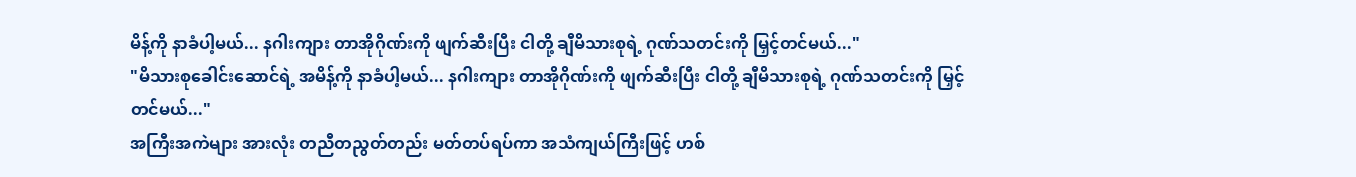မိန့်ကို နာခံပါ့မယ်... နဂါးကျား တာအိုဂိုဏ်းကို ဖျက်ဆီးပြီး ငါတို့ ချီမိသားစုရဲ့ ဂုဏ်သတင်းကို မြှင့်တင်မယ်..."
"မိသားစုခေါင်းဆောင်ရဲ့ အမိန့်ကို နာခံပါ့မယ်... နဂါးကျား တာအိုဂိုဏ်းကို ဖျက်ဆီးပြီး ငါတို့ ချီမိသားစုရဲ့ ဂုဏ်သတင်းကို မြှင့်တင်မယ်..."
အကြီးအကဲများ အားလုံး တညီတညွတ်တည်း မတ်တပ်ရပ်ကာ အသံကျယ်ကြီးဖြင့် ဟစ်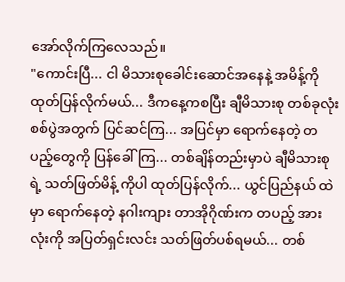အော်လိုက်ကြလေသည်။
"ကောင်းပြီ... ငါ မိသားစုခေါင်းဆောင်အနေနဲ့ အမိန့်ကို ထုတ်ပြန်လိုက်မယ်... ဒီကနေ့ကစပြီး ချီမိသားစု တစ်ခုလုံး စစ်ပွဲအတွက် ပြင်ဆင်ကြ... အပြင်မှာ ရောက်နေတဲ့ တပည့်တွေကို ပြန်ခေါ်ကြ... တစ်ချိန်တည်းမှာပဲ ချီမိသားစုရဲ့ သတ်ဖြတ်မိန့် ကိုပါ ထုတ်ပြန်လိုက်... ယွင်ပြည်နယ် ထဲမှာ ရောက်နေတဲ့ နဂါးကျား တာအိုဂိုဏ်းက တပည့် အားလုံးကို အပြတ်ရှင်းလင်း သတ်ဖြတ်ပစ်ရမယ်... တစ်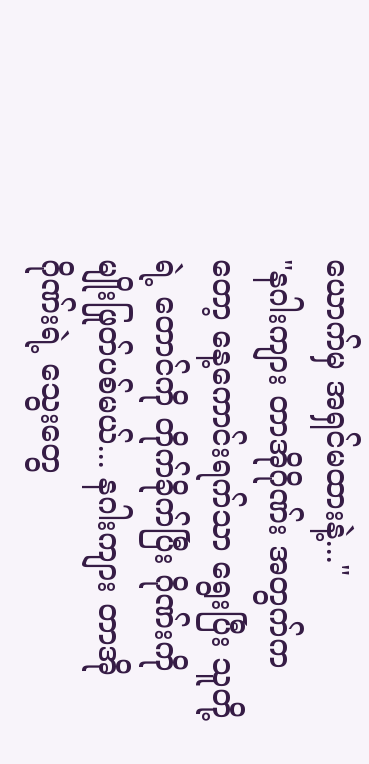ယောက်မှ အရှင်မထားနဲ့..."
"နဂါးကျား တာအိုဂိုဏ်း အတွက်ကတော့ နေ့ကောင်းရက်သာ ရွေးပြီး သူတို့ရဲ့ တောင်ကို တိုက်ခိုက်ပြီး ဂိုဏ်းကို မျိုးဖြုတ်ပစ်မယ်... နဂါးကျား တာအိုဂိုဏ်းရဲ့ သွေးတွေ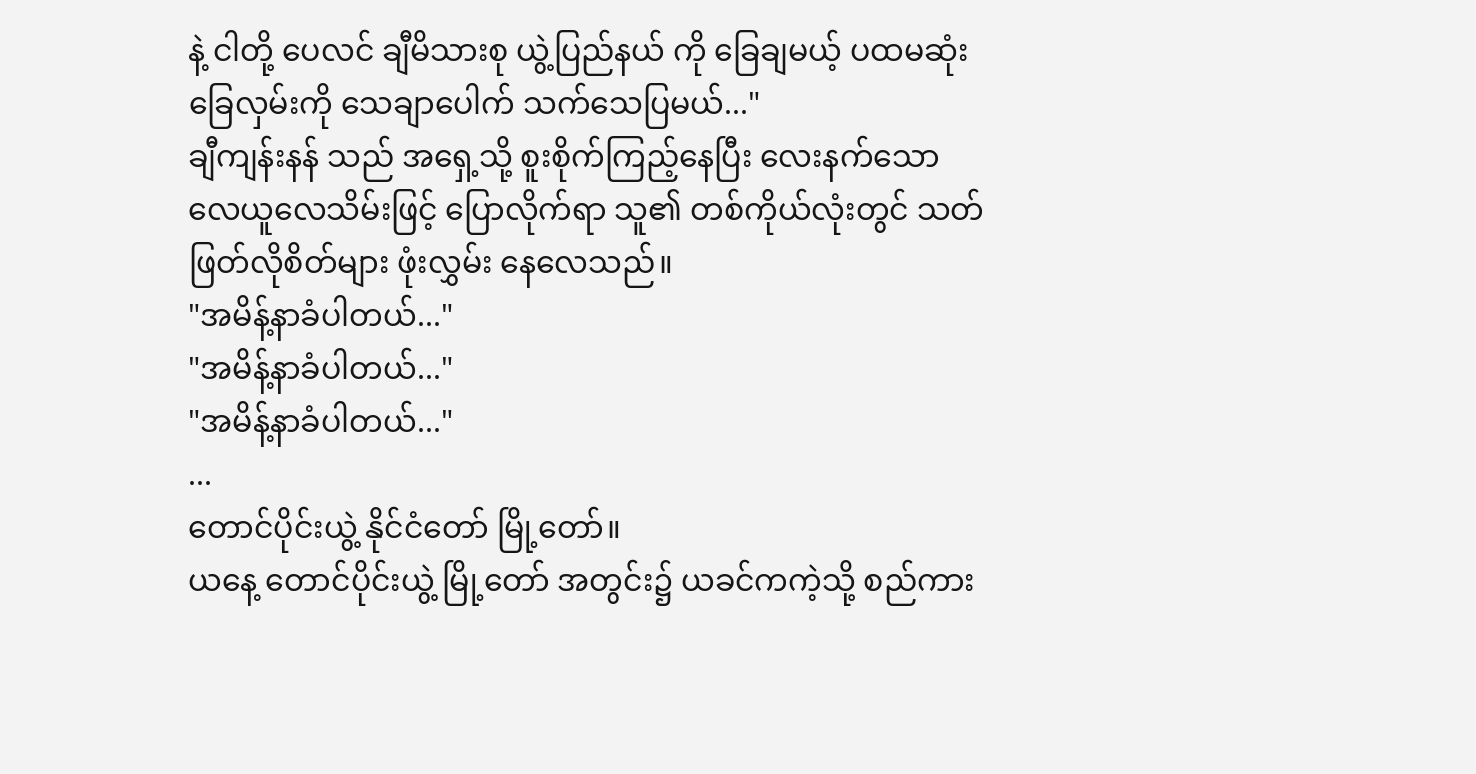နဲ့ ငါတို့ ပေလင် ချီမိသားစု ယွဲ့ပြည်နယ် ကို ခြေချမယ့် ပထမဆုံး ခြေလှမ်းကို သေချာပေါက် သက်သေပြမယ်..."
ချီကျန်းနန် သည် အရှေ့သို့ စူးစိုက်ကြည့်နေပြီး လေးနက်သော လေယူလေသိမ်းဖြင့် ပြောလိုက်ရာ သူ၏ တစ်ကိုယ်လုံးတွင် သတ်ဖြတ်လိုစိတ်များ ဖုံးလွှမ်း နေလေသည်။
"အမိန့်နာခံပါတယ်..."
"အမိန့်နာခံပါတယ်..."
"အမိန့်နာခံပါတယ်..."
...
တောင်ပိုင်းယွဲ့ နိုင်ငံတော် မြို့တော်။
ယနေ့ တောင်ပိုင်းယွဲ့ မြို့တော် အတွင်း၌ ယခင်ကကဲ့သို့ စည်ကား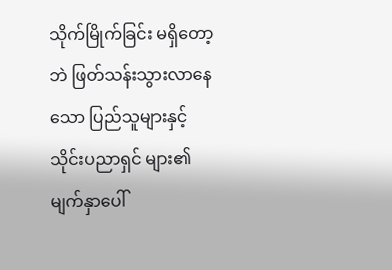သိုက်မြိုက်ခြင်း မရှိတော့ဘဲ ဖြတ်သန်းသွားလာနေသော ပြည်သူများနှင့် သိုင်းပညာရှင် များ၏ မျက်နှာပေါ်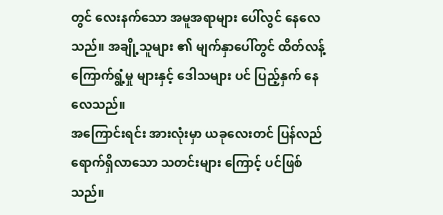တွင် လေးနက်သော အမူအရာများ ပေါ်လွင် နေလေသည်။ အချို့သူများ ၏ မျက်နှာပေါ်တွင် ထိတ်လန့် ကြောက်ရွံ့မှု များနှင့် ဒေါသများ ပင် ပြည့်နှက် နေလေသည်။
အကြောင်းရင်း အားလုံးမှာ ယခုလေးတင် ပြန်လည် ရောက်ရှိလာသော သတင်းများ ကြောင့် ပင်ဖြစ်သည်။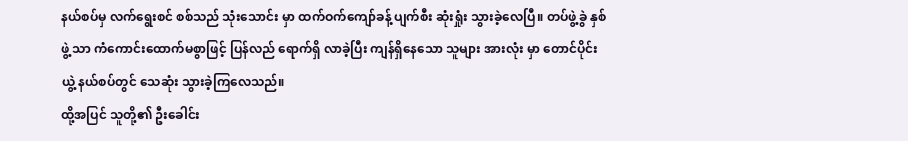နယ်စပ်မှ လက်ရွေးစင် စစ်သည် သုံးသောင်း မှာ ထက်ဝက်ကျော်ခန့် ပျက်စီး ဆုံးရှုံး သွားခဲ့လေပြီ။ တပ်ဖွဲ့ခွဲ နှစ်ဖွဲ့ သာ ကံကောင်းထောက်မစွာဖြင့် ပြန်လည် ရောက်ရှိ လာခဲ့ပြီး ကျန်ရှိနေသော သူများ အားလုံး မှာ တောင်ပိုင်းယွဲ့ နယ်စပ်တွင် သေဆုံး သွားခဲ့ကြလေသည်။
ထို့အပြင် သူတို့၏ ဦးခေါင်း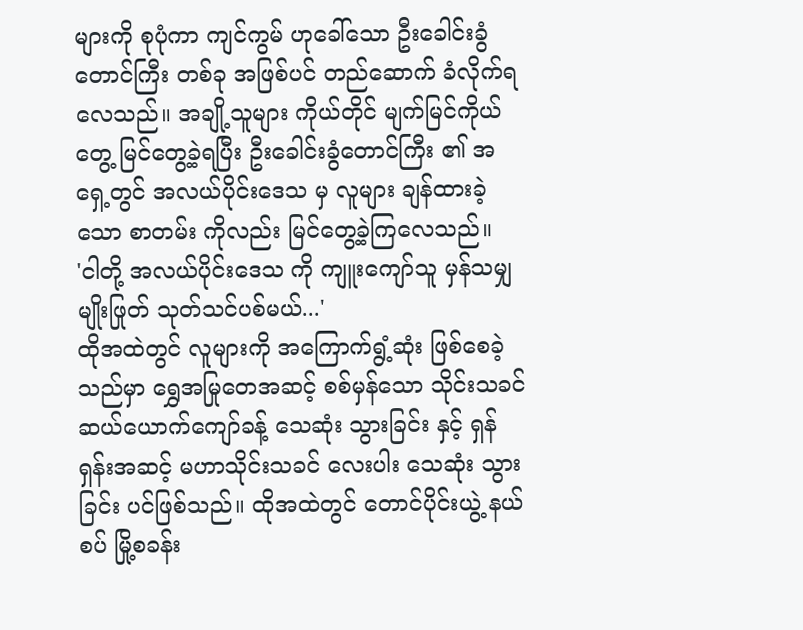များကို စုပုံကာ ကျင်ကွမ် ဟုခေါ်သော ဦးခေါင်းခွံတောင်ကြီး တစ်ခု အဖြစ်ပင် တည်ဆောက် ခံလိုက်ရလေသည်။ အချို့သူများ ကိုယ်တိုင် မျက်မြင်ကိုယ်တွေ့ မြင်တွေ့ခဲ့ရပြီး ဦးခေါင်းခွံတောင်ကြီး ၏ အရှေ့တွင် အလယ်ပိုင်းဒေသ မှ လူများ ချန်ထားခဲ့သော စာတမ်း ကိုလည်း မြင်တွေ့ခဲ့ကြလေသည်။
'ငါတို့ အလယ်ပိုင်းဒေသ ကို ကျူးကျော်သူ မှန်သမျှ မျိုးဖြုတ် သုတ်သင်ပစ်မယ်...'
ထိုအထဲတွင် လူများကို အကြောက်ရွံ့ဆုံး ဖြစ်စေခဲ့သည်မှာ ရွှေအမြုတေအဆင့် စစ်မှန်သော သိုင်းသခင် ဆယ်ယောက်ကျော်ခန့် သေဆုံး သွားခြင်း နှင့် ရှန်ရှန်းအဆင့် မဟာသိုင်းသခင် လေးပါး သေဆုံး သွားခြင်း ပင်ဖြစ်သည်။ ထိုအထဲတွင် တောင်ပိုင်းယွဲ့ နယ်စပ် မြို့စခန်း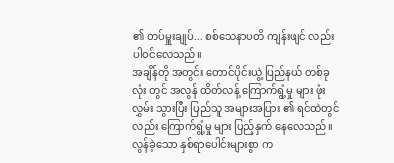၏ တပ်မှူးချုပ်... စစ်သေနာပတိ ကျန်းဖျင် လည်း ပါဝင်လေသည်။
အချိန်တို အတွင်း တောင်ပိုင်းယွဲ့ ပြည်နယ် တစ်ခုလုံး တွင် အလွန် ထိတ်လန့် ကြောက်ရွံ့မှု များ ဖုံးလွှမ်း သွားပြီး ပြည်သူ အများအပြား ၏ ရင်ထဲတွင် လည်း ကြောက်ရွံ့မှု များ ပြည့်နှက် နေလေသည်။ လွန်ခဲ့သော နှစ်ရာပေါင်းများစွာ က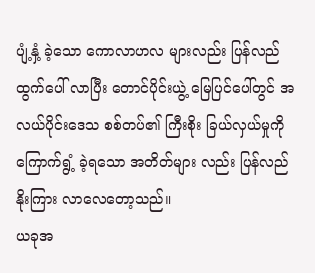ပျံ့နှံ့ ခဲ့သော ကောလာဟလ များလည်း ပြန်လည် ထွက်ပေါ် လာပြီး တောင်ပိုင်းယွဲ့ မြေပြင်ပေါ်တွင် အလယ်ပိုင်းဒေသ စစ်တပ်၏ ကြီးစိုး ခြယ်လှယ်မှုကို ကြောက်ရွံ့ ခဲ့ရသော အတိတ်များ လည်း ပြန်လည် နိုးကြား လာလေတော့သည်။
ယခုအ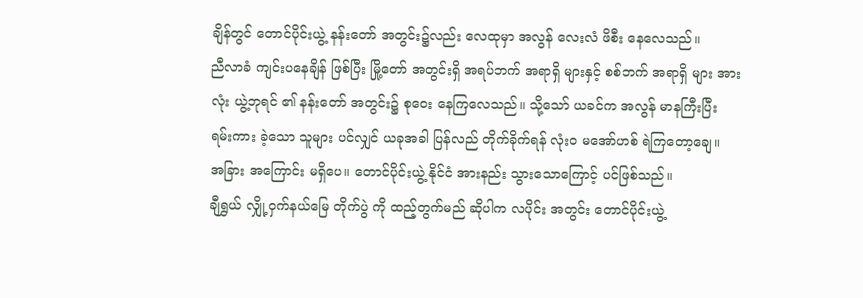ချိန်တွင် တောင်ပိုင်းယွဲ့ နန်းတော် အတွင်း၌လည်း လေထုမှာ အလွန် လေးလံ ဖိစီး နေလေသည်။
ညီလာခံ ကျင်းပနေချိန် ဖြစ်ပြီး မြို့တော် အတွင်းရှိ အရပ်ဘက် အရာရှိ များနှင့် စစ်ဘက် အရာရှိ များ အားလုံး ယွဲ့ဘုရင် ၏ နန်းတော် အတွင်း၌ စုဝေး နေကြလေသည်။ သို့သော် ယခင်က အလွန် မာနကြီးပြီး ရမ်းကား ခဲ့သော သူများ ပင်လျှင် ယခုအခါ ပြန်လည် တိုက်ခိုက်ရန် လုံးဝ မအော်ဟစ် ရဲကြတော့ချေ။
အခြား အကြောင်း မရှိပေ။ တောင်ပိုင်းယွဲ့ နိုင်ငံ အားနည်း သွားသောကြောင့် ပင်ဖြစ်သည်။
ချီရွှယ် လျှို့ဝှက်နယ်မြေ တိုက်ပွဲ ကို ထည့်တွက်မည် ဆိုပါက လပိုင်း အတွင်း တောင်ပိုင်းယွဲ့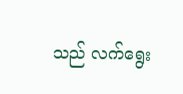သည် လက်ရွေး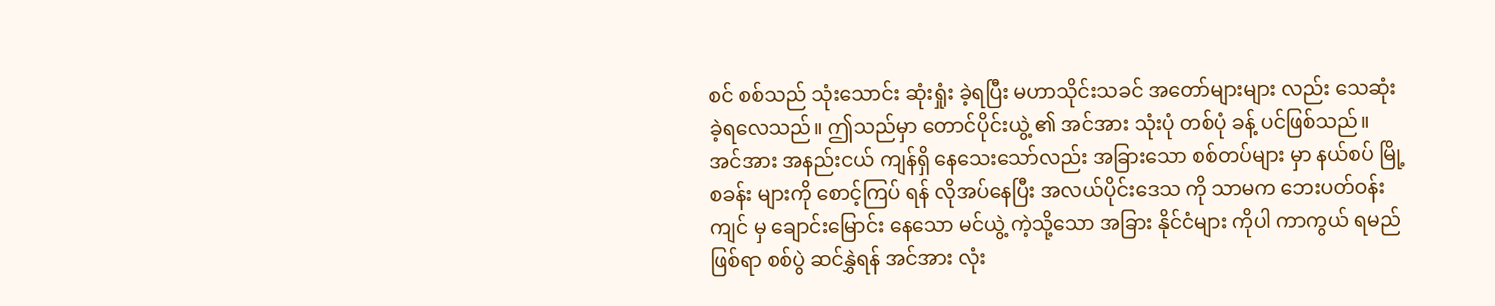စင် စစ်သည် သုံးသောင်း ဆုံးရှုံး ခဲ့ရပြီး မဟာသိုင်းသခင် အတော်များများ လည်း သေဆုံး ခဲ့ရလေသည်။ ဤသည်မှာ တောင်ပိုင်းယွဲ့ ၏ အင်အား သုံးပုံ တစ်ပုံ ခန့် ပင်ဖြစ်သည်။
အင်အား အနည်းငယ် ကျန်ရှိ နေသေးသော်လည်း အခြားသော စစ်တပ်များ မှာ နယ်စပ် မြို့စခန်း များကို စောင့်ကြပ် ရန် လိုအပ်နေပြီး အလယ်ပိုင်းဒေသ ကို သာမက ဘေးပတ်ဝန်းကျင် မှ ချောင်းမြောင်း နေသော မင်ယွဲ့ ကဲ့သို့သော အခြား နိုင်ငံများ ကိုပါ ကာကွယ် ရမည် ဖြစ်ရာ စစ်ပွဲ ဆင်နွှဲရန် အင်အား လုံး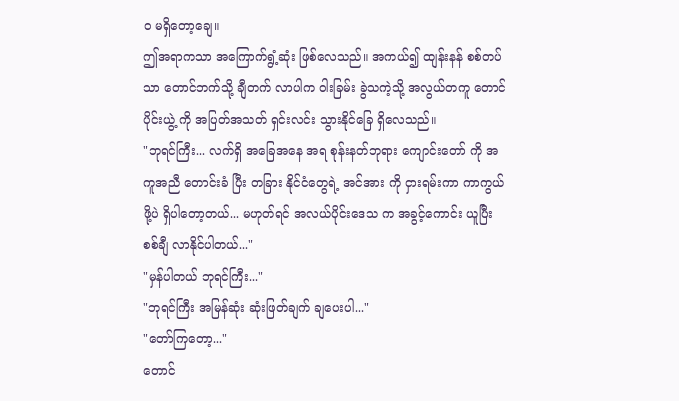ဝ မရှိတော့ချေ။
ဤအရာကသာ အကြောက်ရွံ့ဆုံး ဖြစ်လေသည်။ အကယ်၍ ထျန်းနန် စစ်တပ် သာ တောင်ဘက်သို့ ချီတက် လာပါက ဝါးခြမ်း ခွဲသကဲ့သို့ အလွယ်တကူ တောင်ပိုင်းယွဲ့ ကို အပြတ်အသတ် ရှင်းလင်း သွားနိုင်ခြေ ရှိလေသည်။
"ဘုရင်ကြီး... လက်ရှိ အခြေအနေ အရ စုန်းနတ်ဘုရား ကျောင်းတော် ကို အကူအညီ တောင်းခံ ပြီး တခြား နိုင်ငံတွေရဲ့ အင်အား ကို ငှားရမ်းကာ ကာကွယ် ဖို့ပဲ ရှိပါတော့တယ်... မဟုတ်ရင် အလယ်ပိုင်းဒေသ က အခွင့်ကောင်း ယူပြီး စစ်ချီ လာနိုင်ပါတယ်..."
"မှန်ပါတယ် ဘုရင်ကြီး..."
"ဘုရင်ကြီး အမြန်ဆုံး ဆုံးဖြတ်ချက် ချပေးပါ..."
"တော်ကြတော့..."
တောင်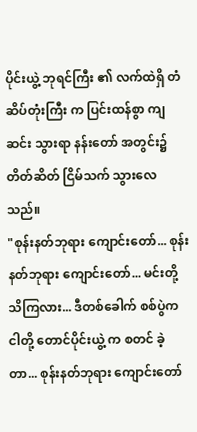ပိုင်းယွဲ့ ဘုရင်ကြီး ၏ လက်ထဲရှိ တံဆိပ်တုံးကြီး က ပြင်းထန်စွာ ကျဆင်း သွားရာ နန်းတော် အတွင်း၌ တိတ်ဆိတ် ငြိမ်သက် သွားလေသည်။
"စုန်းနတ်ဘုရား ကျောင်းတော်... စုန်းနတ်ဘုရား ကျောင်းတော်... မင်းတို့ သိကြလား... ဒီတစ်ခေါက် စစ်ပွဲက ငါတို့ တောင်ပိုင်းယွဲ့ က စတင် ခဲ့တာ... စုန်းနတ်ဘုရား ကျောင်းတော်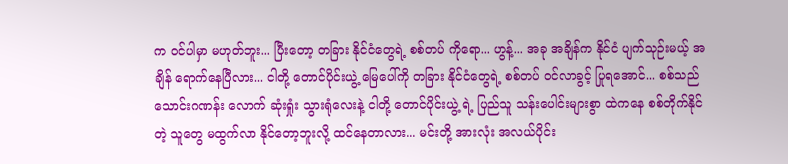က ဝင်ပါမှာ မဟုတ်ဘူး... ပြီးတော့ တခြား နိုင်ငံတွေရဲ့ စစ်တပ် ကိုရော... ဟွန့်... အခု အချိန်က နိုင်ငံ ပျက်သုဉ်းမယ့် အချိန် ရောက်နေပြီလား... ငါတို့ တောင်ပိုင်းယွဲ့ မြေပေါ်ကို တခြား နိုင်ငံတွေရဲ့ စစ်တပ် ဝင်လာခွင့် ပြုရအောင်... စစ်သည် သောင်းဂဏန်း လောက် ဆုံးရှုံး သွားရုံလေးနဲ့ ငါတို့ တောင်ပိုင်းယွဲ့ ရဲ့ ပြည်သူ သန်းပေါင်းများစွာ ထဲကနေ စစ်တိုက်နိုင်တဲ့ သူတွေ မထွက်လာ နိုင်တော့ဘူးလို့ ထင်နေတာလား... မင်းတို့ အားလုံး အလယ်ပိုင်း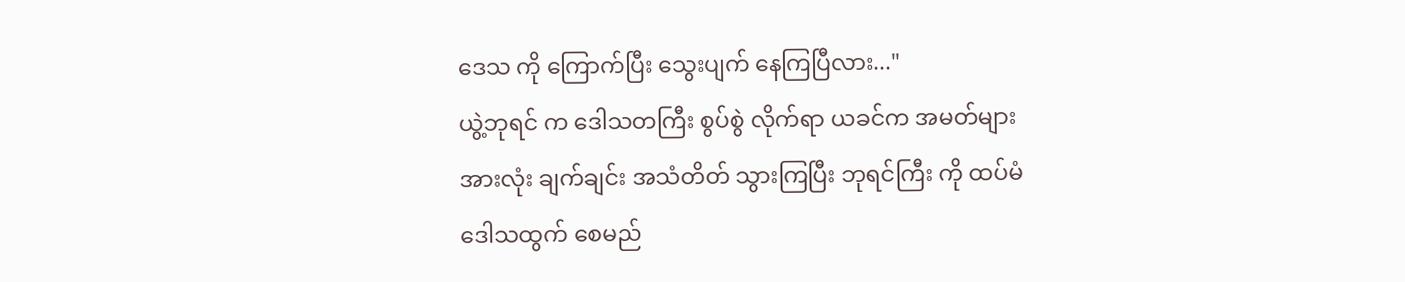ဒေသ ကို ကြောက်ပြီး သွေးပျက် နေကြပြီလား..."
ယွဲ့ဘုရင် က ဒေါသတကြီး စွပ်စွဲ လိုက်ရာ ယခင်က အမတ်များ အားလုံး ချက်ချင်း အသံတိတ် သွားကြပြီး ဘုရင်ကြီး ကို ထပ်မံ ဒေါသထွက် စေမည်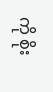ကို စိုး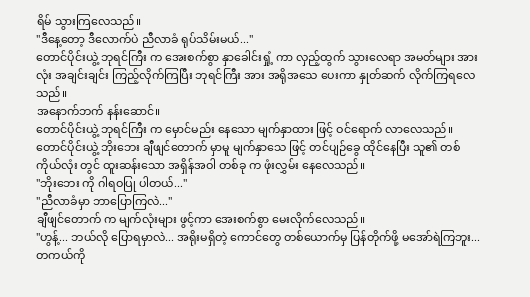ရိမ် သွားကြလေသည်။
"ဒီနေ့တော့ ဒီလောက်ပဲ ညီလာခံ ရုပ်သိမ်းမယ်..."
တောင်ပိုင်းယွဲ့ ဘုရင်ကြီး က အေးစက်စွာ နှာခေါင်းရှုံ့ ကာ လှည့်ထွက် သွားလေရာ အမတ်များ အားလုံး အချင်းချင်း ကြည့်လိုက်ကြပြီး ဘုရင်ကြီး အား အရိုအသေ ပေးကာ နှုတ်ဆက် လိုက်ကြရလေသည်။
အနောက်ဘက် နန်းဆောင်။
တောင်ပိုင်းယွဲ့ ဘုရင်ကြီး က မှောင်မည်း နေသော မျက်နှာထား ဖြင့် ဝင်ရောက် လာလေသည်။ တောင်ပိုင်းယွဲ့ ဘိုးဘေး ချီဖျင်တောက် မှာမူ မျက်နှာသေ ဖြင့် တင်ပျဉ်ခွေ ထိုင်နေပြီး သူ၏ တစ်ကိုယ်လုံး တွင် ထူးဆန်းသော အရှိန်အဝါ တစ်ခု က ဖုံးလွှမ်း နေလေသည်။
"ဘိုးဘေး ကို ဂါရဝပြု ပါတယ်..."
"ညီလာခံမှာ ဘာပြောကြလဲ..."
ချီဖျင်တောက် က မျက်လုံးများ ဖွင့်ကာ အေးစက်စွာ မေးလိုက်လေသည်။
"ဟွန့်... ဘယ်လို ပြောရမှာလဲ... အရိုးမရှိတဲ့ ကောင်တွေ တစ်ယောက်မှ ပြန်တိုက်ဖို့ မအော်ရဲကြဘူး... တကယ်ကို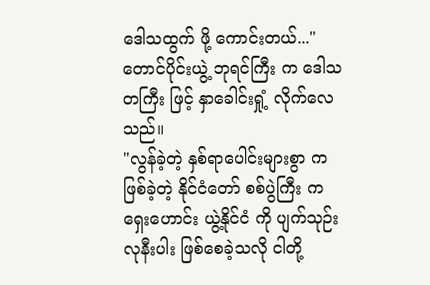ဒေါသထွက် ဖို့ ကောင်းတယ်..."
တောင်ပိုင်းယွဲ့ ဘုရင်ကြီး က ဒေါသတကြီး ဖြင့် နှာခေါင်းရှုံ့ လိုက်လေသည်။
"လွန်ခဲ့တဲ့ နှစ်ရာပေါင်းများစွာ က ဖြစ်ခဲ့တဲ့ နိုင်ငံတော် စစ်ပွဲကြီး က ရှေးဟောင်း ယွဲ့နိုင်ငံ ကို ပျက်သုဉ်း လုနီးပါး ဖြစ်စေခဲ့သလို ငါတို့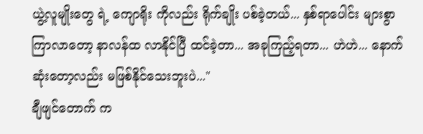ယွဲ့လူမျိုးတွေ ရဲ့ ကျောရိုး ကိုလည်း ရိုက်ချိုး ပစ်ခဲ့တယ်... နှစ်ရာပေါင်း များစွာ ကြာလာတော့ နာလန်ထ လာနိုင်ပြီ ထင်ခဲ့တာ... အခုကြည့်ရတာ... ဟဲဟဲ... နောက်ဆုံးတော့လည်း မဖြစ်နိုင်သေးဘူးပဲ..."
ချီဖျင်တောက် က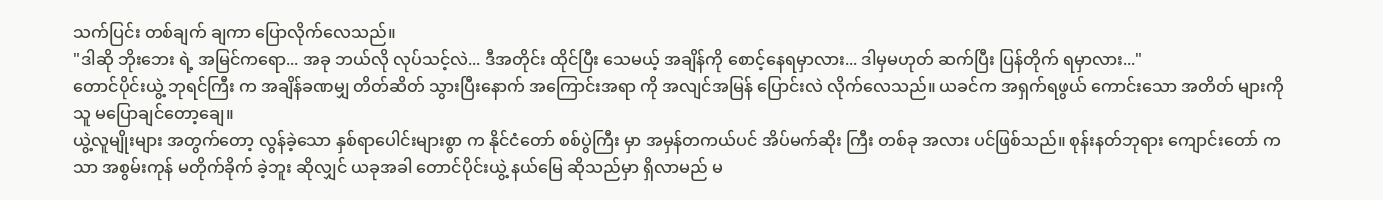သက်ပြင်း တစ်ချက် ချကာ ပြောလိုက်လေသည်။
"ဒါဆို ဘိုးဘေး ရဲ့ အမြင်ကရော... အခု ဘယ်လို လုပ်သင့်လဲ... ဒီအတိုင်း ထိုင်ပြီး သေမယ့် အချိန်ကို စောင့်နေရမှာလား... ဒါမှမဟုတ် ဆက်ပြီး ပြန်တိုက် ရမှာလား..."
တောင်ပိုင်းယွဲ့ ဘုရင်ကြီး က အချိန်ခဏမျှ တိတ်ဆိတ် သွားပြီးနောက် အကြောင်းအရာ ကို အလျင်အမြန် ပြောင်းလဲ လိုက်လေသည်။ ယခင်က အရှက်ရဖွယ် ကောင်းသော အတိတ် များကို သူ မပြောချင်တော့ချေ။
ယွဲ့လူမျိုးများ အတွက်တော့ လွန်ခဲ့သော နှစ်ရာပေါင်းများစွာ က နိုင်ငံတော် စစ်ပွဲကြီး မှာ အမှန်တကယ်ပင် အိပ်မက်ဆိုး ကြီး တစ်ခု အလား ပင်ဖြစ်သည်။ စုန်းနတ်ဘုရား ကျောင်းတော် ကသာ အစွမ်းကုန် မတိုက်ခိုက် ခဲ့ဘူး ဆိုလျှင် ယခုအခါ တောင်ပိုင်းယွဲ့ နယ်မြေ ဆိုသည်မှာ ရှိလာမည် မ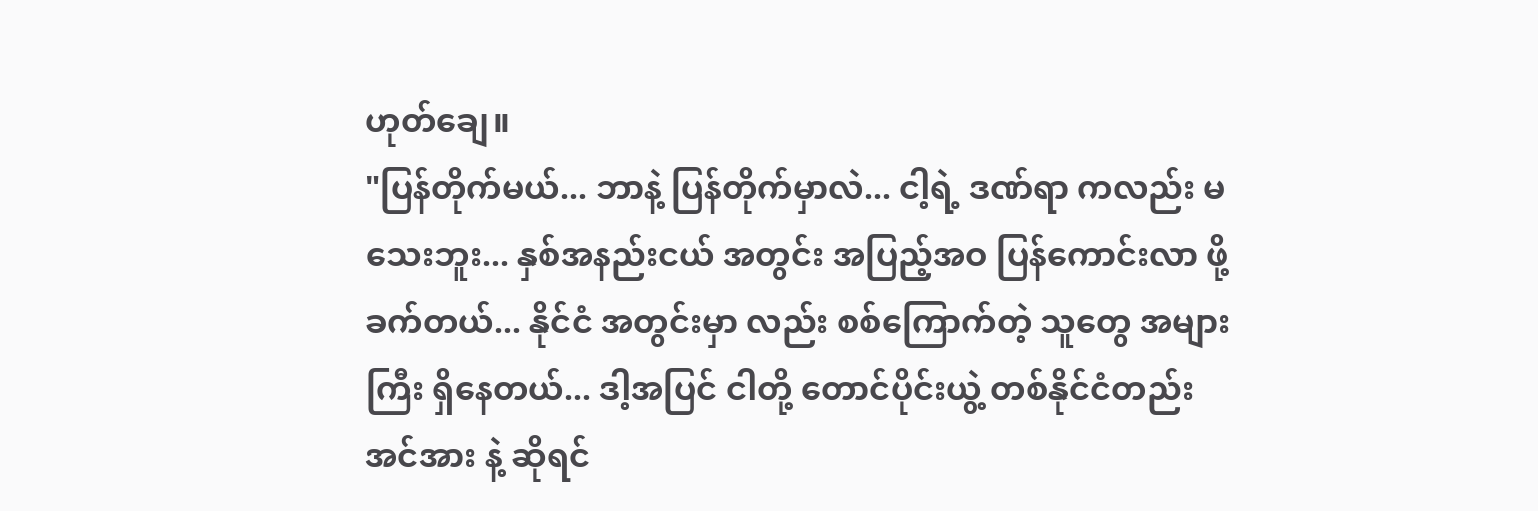ဟုတ်ချေ။
"ပြန်တိုက်မယ်... ဘာနဲ့ ပြန်တိုက်မှာလဲ... ငါ့ရဲ့ ဒဏ်ရာ ကလည်း မသေးဘူး... နှစ်အနည်းငယ် အတွင်း အပြည့်အဝ ပြန်ကောင်းလာ ဖို့ ခက်တယ်... နိုင်ငံ အတွင်းမှာ လည်း စစ်ကြောက်တဲ့ သူတွေ အများကြီး ရှိနေတယ်... ဒါ့အပြင် ငါတို့ တောင်ပိုင်းယွဲ့ တစ်နိုင်ငံတည်း အင်အား နဲ့ ဆိုရင်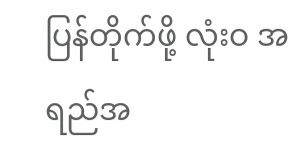ပြန်တိုက်ဖို့ လုံးဝ အရည်အ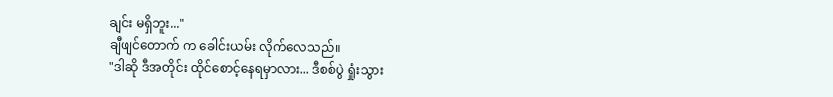ချင်း မရှိဘူး..."
ချီဖျင်တောက် က ခေါင်းယမ်း လိုက်လေသည်။
"ဒါဆို ဒီအတိုင်း ထိုင်စောင့်နေရမှာလား... ဒီစစ်ပွဲ ရှုံးသွား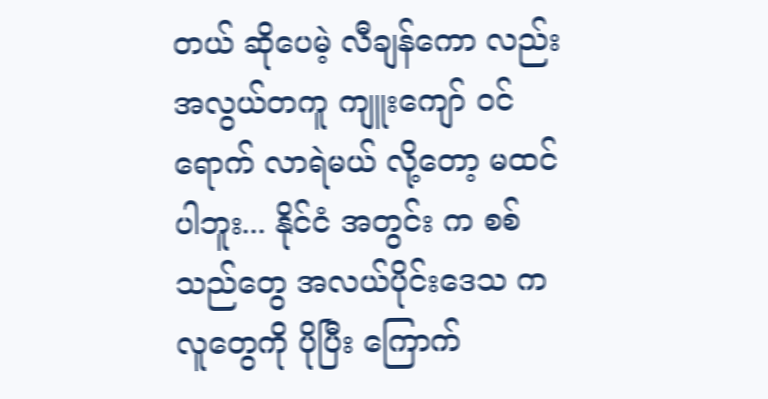တယ် ဆိုပေမဲ့ လီချန်ကော လည်း အလွယ်တကူ ကျူးကျော် ဝင်ရောက် လာရဲမယ် လို့တော့ မထင်ပါဘူး... နိုင်ငံ အတွင်း က စစ်သည်တွေ အလယ်ပိုင်းဒေသ က လူတွေကို ပိုပြီး ကြောက်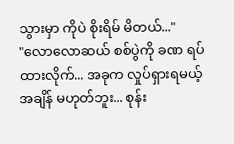သွားမှာ ကိုပဲ စိုးရိမ် မိတယ်..."
"လောလောဆယ် စစ်ပွဲကို ခဏ ရပ်ထားလိုက်... အခုက လှုပ်ရှားရမယ့် အချိန် မဟုတ်ဘူး... စုန်း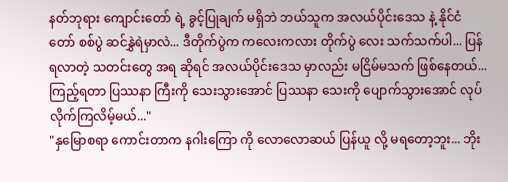နတ်ဘုရား ကျောင်းတော် ရဲ့ ခွင့်ပြုချက် မရှိဘဲ ဘယ်သူက အလယ်ပိုင်းဒေသ နဲ့ နိုင်ငံတော် စစ်ပွဲ ဆင်နွှဲရဲမှာလဲ... ဒီတိုက်ပွဲက ကလေးကလား တိုက်ပွဲ လေး သက်သက်ပါ... ပြန်ရလာတဲ့ သတင်းတွေ အရ ဆိုရင် အလယ်ပိုင်းဒေသ မှာလည်း မငြိမ်မသက် ဖြစ်နေတယ်... ကြည့်ရတာ ပြဿနာ ကြီးကို သေးသွားအောင် ပြဿနာ သေးကို ပျောက်သွားအောင် လုပ်လိုက်ကြလိမ့်မယ်..."
"နှမြောစရာ ကောင်းတာက နဂါးကြော ကို လောလောဆယ် ပြန်ယူ လို့ မရတော့ဘူး... ဘိုး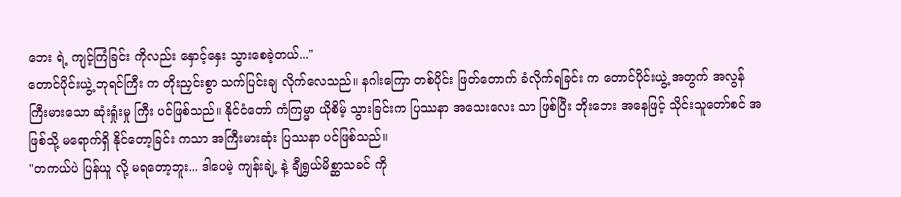ဘေး ရဲ့ ကျင့်ကြံခြင်း ကိုလည်း နှောင့်နှေး သွားစေခဲ့တယ်..."
တောင်ပိုင်းယွဲ့ ဘုရင်ကြီး က တိုးညှင်းစွာ သက်ပြင်းချ လိုက်လေသည်။ နဂါးကြော တစ်ပိုင်း ဖြတ်တောက် ခံလိုက်ရခြင်း က တောင်ပိုင်းယွဲ့ အတွက် အလွန် ကြီးမားသော ဆုံးရှုံးမှု ကြီး ပင်ဖြစ်သည်။ နိုင်ငံတော် ကံကြမ္မာ ယိုစိမ့် သွားခြင်းက ပြဿနာ အသေးလေး သာ ဖြစ်ပြီး ဘိုးဘေး အနေဖြင့် သိုင်းသူတော်စင် အဖြစ်သို့ မရောက်ရှိ နိုင်တော့ခြင်း ကသာ အကြီးမားဆုံး ပြဿနာ ပင်ဖြစ်သည်။
"တကယ်ပဲ ပြန်ယူ လို့ မရတော့ဘူး... ဒါပေမဲ့ ကျန်းချဲ့ နဲ့ ချီရွှယ်မိစ္ဆာသခင် ကို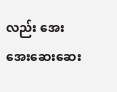လည်း အေးအေးဆေးဆေး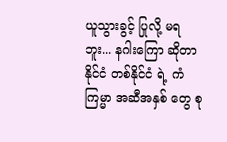ယူသွားခွင့် ပြုလို့ မရဘူး... နဂါးကြော ဆိုတာ နိုင်ငံ တစ်နိုင်ငံ ရဲ့ ကံကြမ္မာ အဆီအနှစ် တွေ စု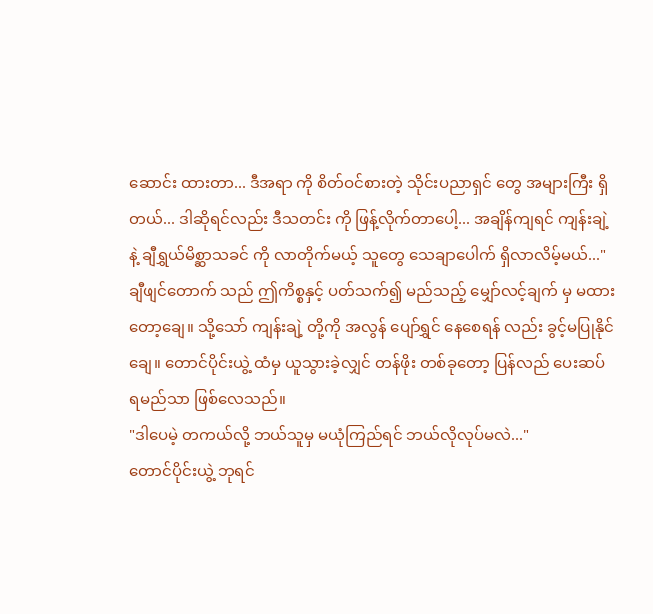ဆောင်း ထားတာ... ဒီအရာ ကို စိတ်ဝင်စားတဲ့ သိုင်းပညာရှင် တွေ အများကြီး ရှိတယ်... ဒါဆိုရင်လည်း ဒီသတင်း ကို ဖြန့်လိုက်တာပေါ့... အချိန်ကျရင် ကျန်းချဲ့ နဲ့ ချီရွှယ်မိစ္ဆာသခင် ကို လာတိုက်မယ့် သူတွေ သေချာပေါက် ရှိလာလိမ့်မယ်..."
ချီဖျင်တောက် သည် ဤကိစ္စနှင့် ပတ်သက်၍ မည်သည့် မျှော်လင့်ချက် မှ မထားတော့ချေ။ သို့သော် ကျန်းချဲ့ တို့ကို အလွန် ပျော်ရွှင် နေစေရန် လည်း ခွင့်မပြုနိုင်ချေ။ တောင်ပိုင်းယွဲ့ ထံမှ ယူသွားခဲ့လျှင် တန်ဖိုး တစ်ခုတော့ ပြန်လည် ပေးဆပ် ရမည်သာ ဖြစ်လေသည်။
"ဒါပေမဲ့ တကယ်လို့ ဘယ်သူမှ မယုံကြည်ရင် ဘယ်လိုလုပ်မလဲ..."
တောင်ပိုင်းယွဲ့ ဘုရင်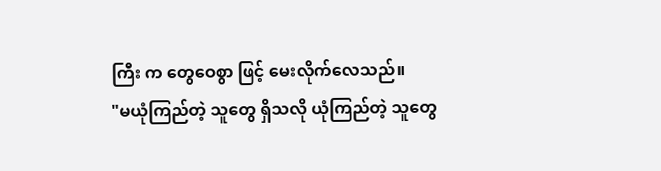ကြီး က တွေဝေစွာ ဖြင့် မေးလိုက်လေသည်။
"မယုံကြည်တဲ့ သူတွေ ရှိသလို ယုံကြည်တဲ့ သူတွေ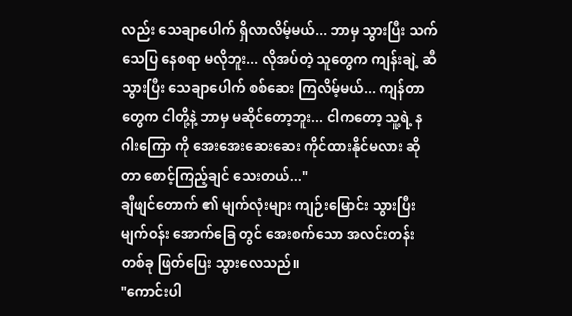လည်း သေချာပေါက် ရှိလာလိမ့်မယ်... ဘာမှ သွားပြီး သက်သေပြ နေစရာ မလိုဘူး... လိုအပ်တဲ့ သူတွေက ကျန်းချဲ့ ဆီ သွားပြီး သေချာပေါက် စစ်ဆေး ကြလိမ့်မယ်... ကျန်တာတွေက ငါတို့နဲ့ ဘာမှ မဆိုင်တော့ဘူး... ငါကတော့ သူ့ရဲ့ နဂါးကြော ကို အေးအေးဆေးဆေး ကိုင်ထားနိုင်မလား ဆိုတာ စောင့်ကြည့်ချင် သေးတယ်..."
ချီဖျင်တောက် ၏ မျက်လုံးများ ကျဉ်းမြောင်း သွားပြီး မျက်ဝန်း အောက်ခြေ တွင် အေးစက်သော အလင်းတန်း တစ်ခု ဖြတ်ပြေး သွားလေသည်။
"ကောင်းပါ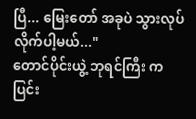ပြီ... မြေးတော် အခုပဲ သွားလုပ်လိုက်ပါ့မယ်..."
တောင်ပိုင်းယွဲ့ ဘုရင်ကြီး က ပြင်း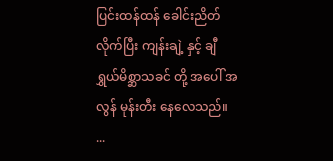ပြင်းထန်ထန် ခေါင်းညိတ် လိုက်ပြီး ကျန်းချဲ့ နှင့် ချီရွှယ်မိစ္ဆာသခင် တို့ အပေါ် အလွန် မုန်းတီး နေလေသည်။
...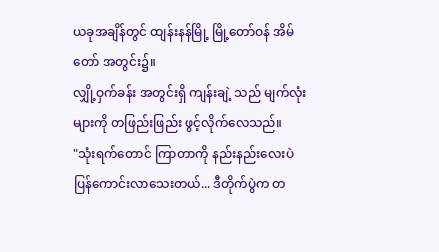ယခုအချိန်တွင် ထျန်းနန်မြို့ မြို့တော်ဝန် အိမ်တော် အတွင်း၌။
လျှို့ဝှက်ခန်း အတွင်းရှိ ကျန်းချဲ့ သည် မျက်လုံးများကို တဖြည်းဖြည်း ဖွင့်လိုက်လေသည်။
"သုံးရက်တောင် ကြာတာကို နည်းနည်းလေးပဲ ပြန်ကောင်းလာသေးတယ်... ဒီတိုက်ပွဲက တ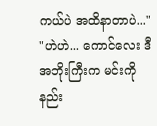ကယ်ပဲ အထိနာတာပဲ..."
"ဟဲဟဲ... ကောင်လေး ဒီအဘိုးကြီးက မင်းကို နည်း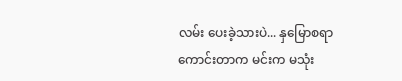လမ်း ပေးခဲ့သားပဲ... နှမြောစရာ ကောင်းတာက မင်းက မသုံး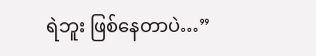ရဲဘူး ဖြစ်နေတာပဲ…”